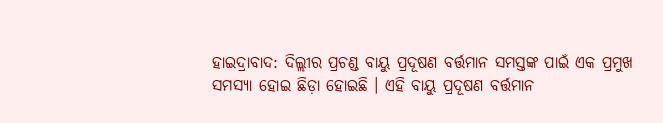ହାଇଦ୍ରାବାଦ: ଦିଲ୍ଲୀର ପ୍ରଚଣ୍ଡ ବାୟୁ ପ୍ରଦୂଷଣ ବର୍ତ୍ତମାନ ସମସ୍ତଙ୍କ ପାଇଁ ଏକ ପ୍ରମୁଖ ସମସ୍ୟା ହୋଇ ଛିଡ଼ା ହୋଇଛି । ଏହି ବାୟୁ ପ୍ରଦୂଷଣ ବର୍ତ୍ତମାନ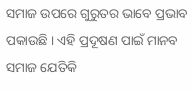ସମାଜ ଉପରେ ଗୁରୁତର ଭାବେ ପ୍ରଭାବ ପକାଉଛି । ଏହି ପ୍ରଦୂଷଣ ପାଇଁ ମାନବ ସମାଜ ଯେତିକି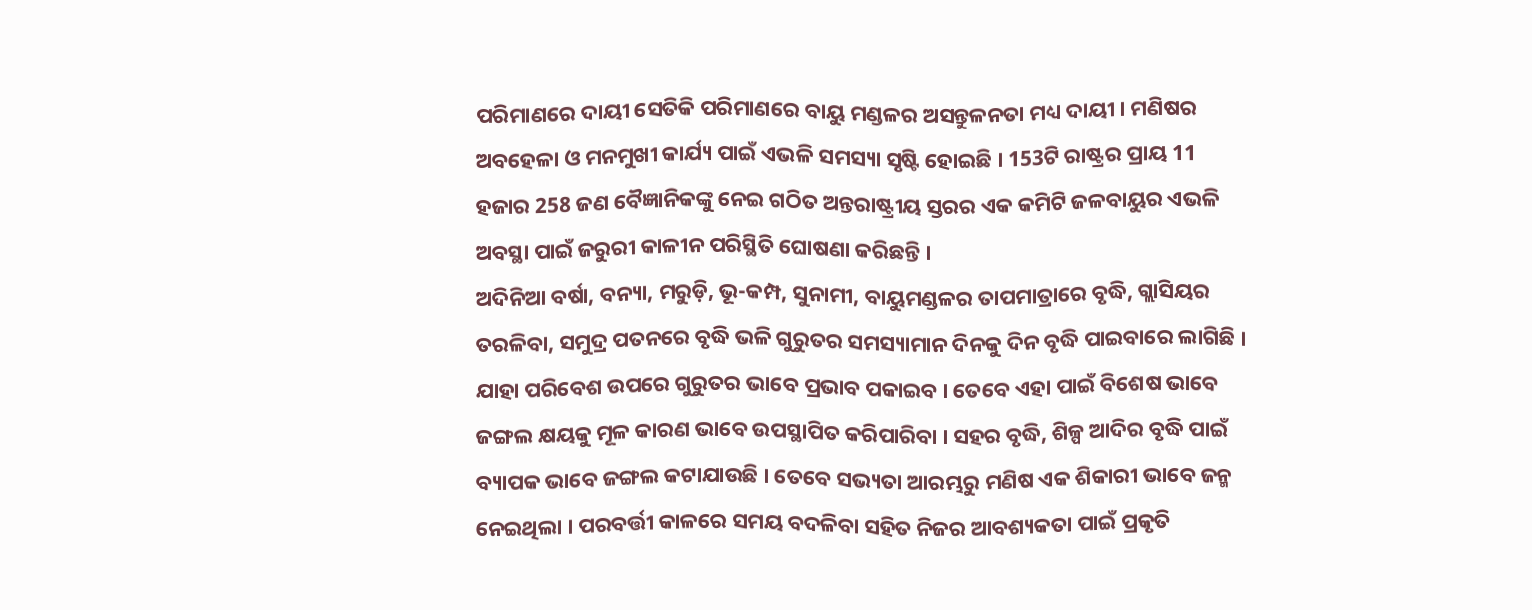ପରିମାଣରେ ଦାୟୀ ସେତିକି ପରିମାଣରେ ବାୟୁ ମଣ୍ଡଳର ଅସନ୍ତୁଳନତା ମଧ୍ୟ ଦାୟୀ । ମଣିଷର ଅବହେଳା ଓ ମନମୁଖୀ କାର୍ଯ୍ୟ ପାଇଁ ଏଭଳି ସମସ୍ୟା ସୃଷ୍ଟି ହୋଇଛି । 153ଟି ରାଷ୍ଟ୍ରର ପ୍ରାୟ 11 ହଜାର 258 ଜଣ ବୈଜ୍ଞାନିକଙ୍କୁ ନେଇ ଗଠିତ ଅନ୍ତରାଷ୍ଟ୍ରୀୟ ସ୍ତରର ଏକ କମିଟି ଜଳବାୟୁର ଏଭଳି ଅବସ୍ଥା ପାଇଁ ଜରୁରୀ କାଳୀନ ପରିସ୍ଥିତି ଘୋଷଣା କରିଛନ୍ତି ।
ଅଦିନିଆ ବର୍ଷା, ବନ୍ୟା, ମରୁଡ଼ି, ଭୂ-କମ୍ପ, ସୁନାମୀ, ବାୟୁମଣ୍ଡଳର ତାପମାତ୍ରାରେ ବୃଦ୍ଧି, ଗ୍ଲାସିୟର ତରଳିବା, ସମୁଦ୍ର ପତନରେ ବୃଦ୍ଧି ଭଳି ଗୁରୁତର ସମସ୍ୟାମାନ ଦିନକୁ ଦିନ ବୃଦ୍ଧି ପାଇବାରେ ଲାଗିଛି । ଯାହା ପରିବେଶ ଉପରେ ଗୁରୁତର ଭାବେ ପ୍ରଭାବ ପକାଇବ । ତେବେ ଏହା ପାଇଁ ବିଶେଷ ଭାବେ ଜଙ୍ଗଲ କ୍ଷୟକୁ ମୂଳ କାରଣ ଭାବେ ଉପସ୍ଥାପିତ କରିପାରିବା । ସହର ବୃଦ୍ଧି, ଶିଳ୍ପ ଆଦିର ବୃଦ୍ଧି ପାଇଁ ବ୍ୟାପକ ଭାବେ ଜଙ୍ଗଲ କଟାଯାଉଛି । ତେବେ ସଭ୍ୟତା ଆରମ୍ଭରୁ ମଣିଷ ଏକ ଶିକାରୀ ଭାବେ ଜନ୍ମ ନେଇଥିଲା । ପରବର୍ତ୍ତୀ କାଳରେ ସମୟ ବଦଳିବା ସହିତ ନିଜର ଆବଶ୍ୟକତା ପାଇଁ ପ୍ରକୃତି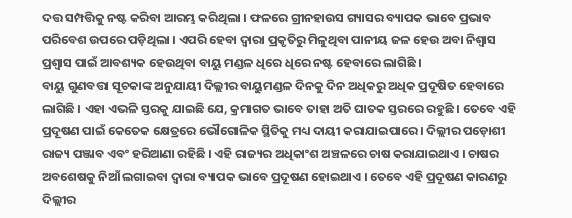ଦତ୍ତ ସମ୍ପତ୍ତିକୁ ନଷ୍ଟ କରିବା ଆରମ୍ଭ କରିଥିଲା । ଫଳରେ ଗ୍ରୀନହାଉସ ଗ୍ୟାସର ବ୍ୟାପକ ଭାବେ ପ୍ରଭାବ ପରିବେଶ ଉପରେ ପଡ଼ିଥିଲା । ଏପରି ହେବା ଦ୍ବାରା ପ୍ରକୃତିରୁ ମିଳୁଥିବା ପାନୀୟ ଜଳ ହେଉ ଅବା ନିଶ୍ବାସ ପ୍ରଶ୍ବାସ ପାଇଁ ଆବଶ୍ୟକ ହେଉଥିବା ବାୟୁ ମଣ୍ଡଳ ଧିରେ ଧିରେ ନଷ୍ଟ ହେବାରେ ଲାଗିଛି ।
ବାୟୁ ଗୁଣବତ୍ତା ସୂଚକାଙ୍କ ଅନୁଯାୟୀ ଦିଲ୍ଲୀର ବାୟୁମଣ୍ଡଳ ଦିନକୁ ଦିନ ଅଧିକରୁ ଅଧିକ ପ୍ରଦୂଷିତ ହେବାରେ ଲାଗିଛି । ଏହା ଏଭଳି ସ୍ତରକୁ ଯାଇଛି ଯେ, କ୍ରମାଗତ ଭାବେ ତାହା ଅତି ଘାତକ ସ୍ତରରେ ରହୁଛି । ତେବେ ଏହି ପ୍ରଦୂଷଣ ପାଇଁ କେତେକ କ୍ଷେତ୍ରରେ ଭୌଗୋଳିକ ସ୍ଥିତିକୁ ମଧ୍ୟ ଦାୟୀ କରାଯାଇପାରେ । ଦିଲ୍ଲୀର ପଡ଼ୋଶୀ ରାଜ୍ୟ ପଞ୍ଜାବ ଏବଂ ହରିଆଣା ରହିଛି । ଏହି ରାଜ୍ୟର ଅଧିକାଂଶ ଅଞ୍ଚଳରେ ଚାଷ କରାଯାଇଥାଏ । ଚାଷର ଅବଶେଷକୁ ନିଆଁ ଲଗାଇବା ଦ୍ବାରା ବ୍ୟାପକ ଭାବେ ପ୍ରଦୂଷଣ ହୋଇଥାଏ । ତେବେ ଏହି ପ୍ରଦୂଷଣ କାରଣରୁ ଦିଲ୍ଲୀର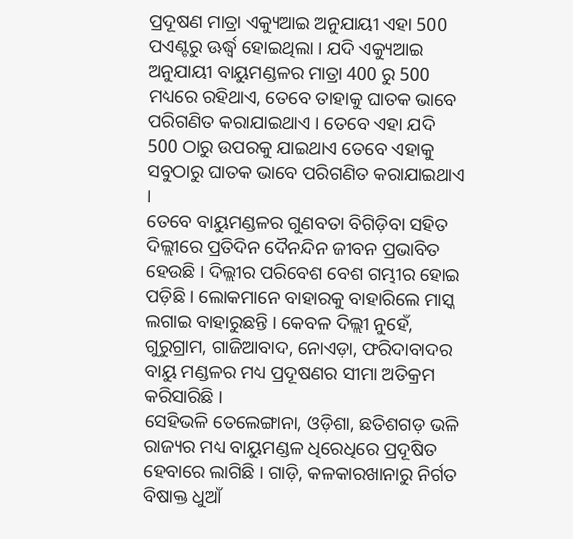ପ୍ରଦୂଷଣ ମାତ୍ରା ଏକ୍ୟୁଆଇ ଅନୁଯାୟୀ ଏହା 500 ପଏଣ୍ଟରୁ ଊର୍ଦ୍ଧ୍ବ ହୋଇଥିଲା । ଯଦି ଏକ୍ୟୁଆଇ ଅନୁଯାୟୀ ବାୟୁମଣ୍ଡଳର ମାତ୍ରା 400 ରୁ 500 ମଧ୍ୟରେ ରହିଥାଏ, ତେବେ ତାହାକୁ ଘାତକ ଭାବେ ପରିଗଣିତ କରାଯାଇଥାଏ । ତେବେ ଏହା ଯଦି 500 ଠାରୁ ଉପରକୁ ଯାଇଥାଏ ତେବେ ଏହାକୁ ସବୁଠାରୁ ଘାତକ ଭାବେ ପରିଗଣିତ କରାଯାଇଥାଏ ।
ତେବେ ବାୟୁମଣ୍ଡଳର ଗୁଣବତା ବିଗିଡ଼ିବା ସହିତ ଦିଲ୍ଲୀରେ ପ୍ରତିଦିନ ଦୈନନ୍ଦିନ ଜୀବନ ପ୍ରଭାବିତ ହେଉଛି । ଦିଲ୍ଲୀର ପରିବେଶ ବେଶ ଗମ୍ଭୀର ହୋଇ ପଡ଼ିଛି । ଲୋକମାନେ ବାହାରକୁ ବାହାରିଲେ ମାସ୍କ ଲଗାଇ ବାହାରୁଛନ୍ତି । କେବଳ ଦିଲ୍ଲୀ ନୁହେଁ, ଗୁରୁଗ୍ରାମ, ଗାଜିଆବାଦ, ନୋଏଡ଼ା, ଫରିଦାବାଦର ବାୟୁ ମଣ୍ଡଳର ମଧ୍ୟ ପ୍ରଦୂଷଣର ସୀମା ଅତିକ୍ରମ କରିସାରିଛି ।
ସେହିଭଳି ତେଲେଙ୍ଗାନା, ଓଡ଼ିଶା, ଛତିଶଗଡ଼ ଭଳି ରାଜ୍ୟର ମଧ୍ୟ ବାୟୁମଣ୍ଡଳ ଧିରେଧିରେ ପ୍ରଦୂଷିତ ହେବାରେ ଲାଗିଛି । ଗାଡ଼ି, କଳକାରଖାନାରୁ ନିର୍ଗତ ବିଷାକ୍ତ ଧୁଆଁ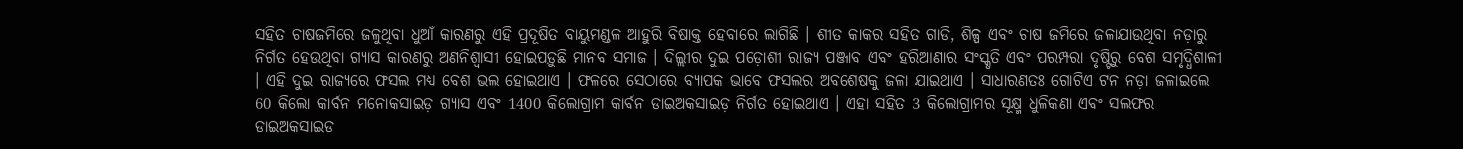ସହିତ ଚାଷଜମିରେ ଜଳୁଥିବା ଧୁଆଁ କାରଣରୁ ଏହି ପ୍ରଦୂଷିତ ବାୟୁମଣ୍ଡଳ ଆହୁରି ବିଷାକ୍ତ ହେବାରେ ଲାଗିଛି । ଶୀତ କାକର ସହିତ ଗାଡି, ଶିଳ୍ପ ଏବଂ ଚାଷ ଜମିରେ ଜଳାଯାଉଥିବା ନଡ଼ାରୁ ନିର୍ଗତ ହେଉଥିବା ଗ୍ୟାସ କାରଣରୁ ଅଣନିଶ୍ବାସୀ ହୋଇପଡ଼ୁଛି ମାନବ ସମାଜ । ଦିଲ୍ଲୀର ଦୁଇ ପଡ଼ୋଶୀ ରାଜ୍ୟ ପଞ୍ଜାବ ଏବଂ ହରିଆଣାର ସଂସ୍କୃତି ଏବଂ ପରମ୍ପରା ଦୃଷ୍ଟିରୁ ବେଶ ସମୃଦ୍ଧିଶାଳୀ । ଏହି ଦୁଇ ରାଜ୍ୟରେ ଫସଲ ମଧ୍ୟ ବେଶ ଭଲ ହୋଇଥାଏ । ଫଳରେ ସେଠାରେ ବ୍ୟାପକ ଭାବେ ଫସଲର ଅବଶେଷକୁ ଜଳା ଯାଇଥାଏ । ସାଧାରଣତଃ ଗୋଟିଏ ଟନ ନଡ଼ା ଜଳାଇଲେ 60 କିଲୋ କାର୍ବନ ମନୋକସାଇଡ଼ ଗ୍ୟାସ ଏବଂ 1400 କିଲୋଗ୍ରାମ କାର୍ବନ ଡାଇଅକସାଇଡ଼ ନିର୍ଗତ ହୋଇଥାଏ । ଏହା ସହିତ 3 କିଲୋଗ୍ରାମର ସୂକ୍ଷ୍ମ ଧୁଳିକଣା ଏବଂ ସଲଫର ଡାଇଅକସାଇଡ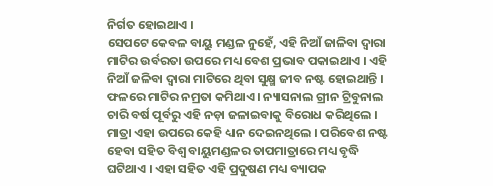ନିର୍ଗତ ହୋଇଥାଏ ।
ସେପଟେ କେବଳ ବାୟୁ ମଣ୍ଡଳ ନୁହେଁ, ଏହି ନିଆଁ ଜାଳିବା ଦ୍ବାରା ମାଟିର ଉର୍ବରତା ଉପରେ ମଧ୍ୟ ବେଶ ପ୍ରଭାବ ପକାଇଥାଏ । ଏହି ନିଆଁ ଜଳିବା ଦ୍ବାରା ମାଟିରେ ଥିବା ସୁକ୍ଷ୍ମ ଜୀବ ନଷ୍ଟ ହୋଇଥାନ୍ତି । ଫଳରେ ମାଟିର ନମ୍ରତା କମିଥାଏ । ନ୍ୟାସନାଲ ଗ୍ରୀନ ଟ୍ରିବୁନାଲ ଚାରି ବର୍ଷ ପୂର୍ବରୁ ଏହି ନଡ଼ା ଜଳାଇବାକୁ ବିରୋଧ କରିଥିଲେ । ମାତ୍ରା ଏହା ଉପରେ କେହି ଧ୍ୟାନ ଦେଇନଥିଲେ । ପରିବେଶ ନଷ୍ଟ ହେବା ସହିତ ବିଶ୍ବ ବାୟୁମଣ୍ଡଳର ତାପମାତ୍ରାରେ ମଧ୍ୟ ବୃଦ୍ଧି ଘଟିଥାଏ । ଏହା ସହିତ ଏହି ପ୍ରଦୁଷଣ ମଧ୍ୟ ବ୍ୟାପକ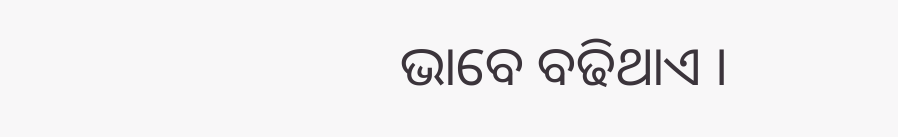ଭାବେ ବଢିଥାଏ ।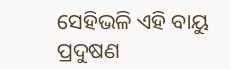ସେହିଭଳି ଏହି ବାୟୁ ପ୍ରଦୁଷଣ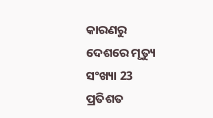କାରଣରୁ ଦେଶରେ ମୃତ୍ୟୁ ସଂଖ୍ୟା 23 ପ୍ରତିଶତ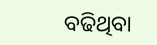ବଢିଥିବା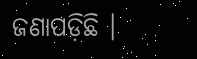ଜଣାପଡ଼ିଛି ।